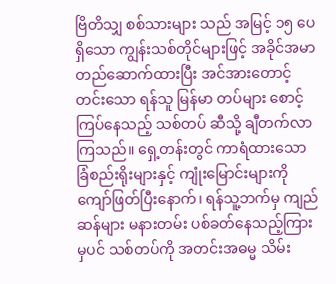ဗြိတိသျှ စစ်သားများ သည် အမြင့် ၁၅ ပေရှိသော ကျွန်းသစ်တိုင်များဖြင့် အခိုင်အမာ တည်ဆောက်ထားပြီး အင်အားတောင့်တင်းသော ရန်သူ မြန်မာ တပ်များ စောင့်ကြပ်နေသည့် သစ်တပ် ဆီသို့ ချီတက်လာကြသည်။ ရှေ့တန်းတွင် ကာရံထားသော ခြံစည်းရိုးများနှင့် ကျုံးမြောင်းများကို ကျော်ဖြတ်ပြီးနောက်၊ ရန်သူ့ဘက်မှ ကျည်ဆန်များ မနားတမ်း ပစ်ခတ်နေသည့်ကြားမှပင် သစ်တပ်ကို အတင်းအဓမ္မ သိမ်း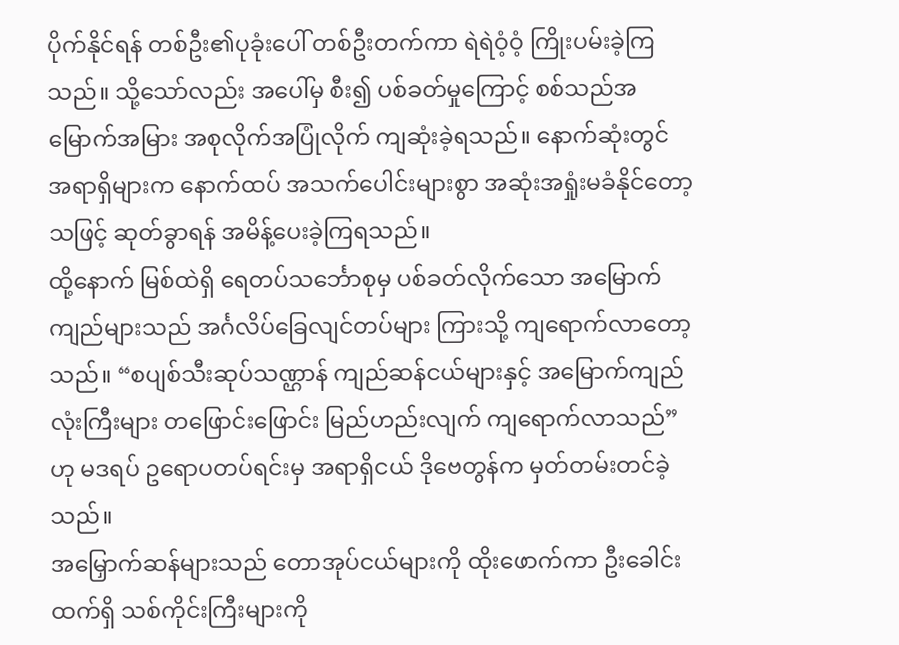ပိုက်နိုင်ရန် တစ်ဦး၏ပုခုံးပေါ် တစ်ဦးတက်ကာ ရဲရဲဝံ့ဝံ့ ကြိုးပမ်းခဲ့ကြသည်။ သို့သော်လည်း အပေါ်မှ စီး၍ ပစ်ခတ်မှုကြောင့် စစ်သည်အမြောက်အမြား အစုလိုက်အပြုံလိုက် ကျဆုံးခဲ့ရသည်။ နောက်ဆုံးတွင် အရာရှိများက နောက်ထပ် အသက်ပေါင်းများစွာ အဆုံးအရှုံးမခံနိုင်တော့သဖြင့် ဆုတ်ခွာရန် အမိန့်ပေးခဲ့ကြရသည်။
ထို့နောက် မြစ်ထဲရှိ ရေတပ်သင်္ဘောစုမှ ပစ်ခတ်လိုက်သော အမြောက်ကျည်များသည် အင်္ဂလိပ်ခြေလျင်တပ်များ ကြားသို့ ကျရောက်လာတော့သည်။ “စပျစ်သီးဆုပ်သဏ္ဌာန် ကျည်ဆန်ငယ်များနှင့် အမြောက်ကျည်လုံးကြီးများ တဖြောင်းဖြောင်း မြည်ဟည်းလျက် ကျရောက်လာသည်” ဟု မဒရပ် ဥရောပတပ်ရင်းမှ အရာရှိငယ် ဒိုဗေတွန်က မှတ်တမ်းတင်ခဲ့သည်။
အမြှောက်ဆန်များသည် တောအုပ်ငယ်များကို ထိုးဖောက်ကာ ဦးခေါင်းထက်ရှိ သစ်ကိုင်းကြီးများကို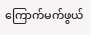ကြောက်မက်ဖွယ်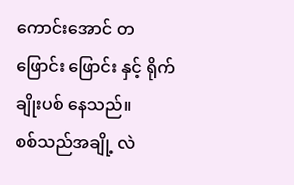ကောင်းအောင် တဖြောင်း ဖြောင်း နှင့် ရိုက်ချိုးပစ် နေသည်။
စစ်သည်အချို့ လဲ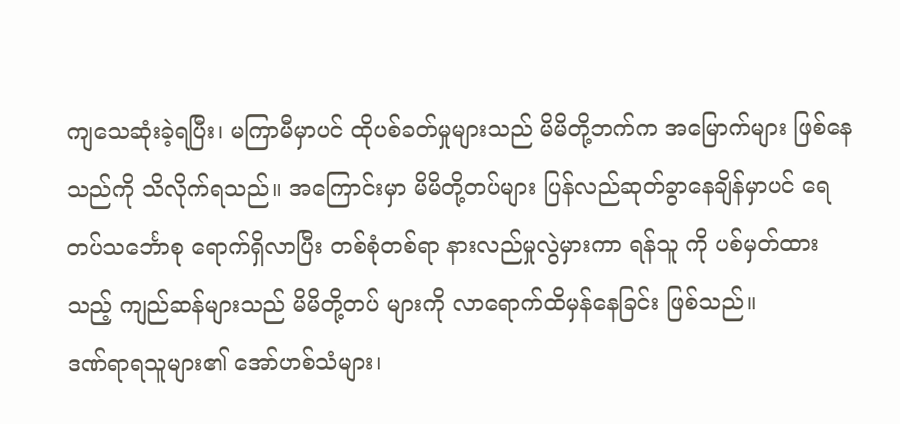ကျသေဆုံးခဲ့ရပြီး၊ မကြာမီမှာပင် ထိုပစ်ခတ်မှုများသည် မိမိတို့ဘက်က အမြောက်များ ဖြစ်နေသည်ကို သိလိုက်ရသည်။ အကြောင်းမှာ မိမိတို့တပ်များ ပြန်လည်ဆုတ်ခွာနေချိန်မှာပင် ရေတပ်သင်္ဘောစု ရောက်ရှိလာပြီး တစ်စုံတစ်ရာ နားလည်မှုလွဲမှားကာ ရန်သူ ကို ပစ်မှတ်ထားသည့် ကျည်ဆန်များသည် မိမိတို့တပ် များကို လာရောက်ထိမှန်နေခြင်း ဖြစ်သည်။
ဒဏ်ရာရသူများ၏ အော်ဟစ်သံများ၊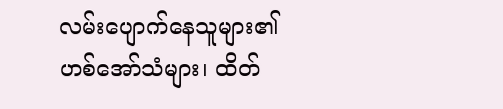လမ်းပျောက်နေသူများ၏ ဟစ်အော်သံများ၊ ထိတ်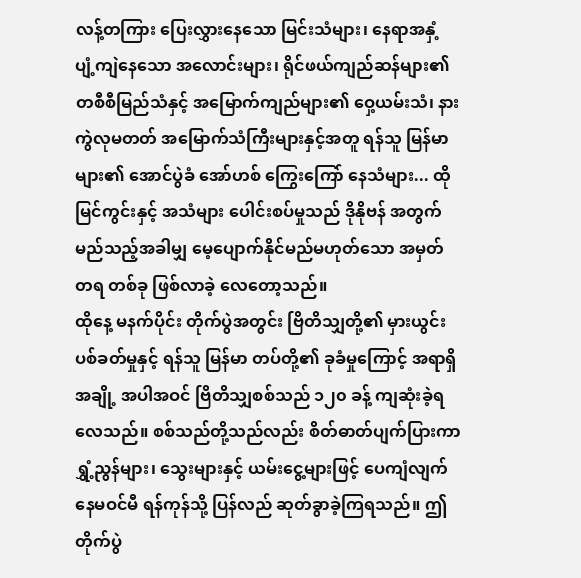လန့်တကြား ပြေးလွှားနေသော မြင်းသံများ၊ နေရာအနှံ့ ပျံ့ကျဲနေသော အလောင်းများ၊ ရိုင်ဖယ်ကျည်ဆန်များ၏ တစီစီမြည်သံနှင့် အမြောက်ကျည်များ၏ ဝှေ့ယမ်းသံ၊ နားကွဲလုမတတ် အမြောက်သံကြီးများနှင့်အတူ ရန်သူ မြန်မာ များ၏ အောင်ပွဲခံ အော်ဟစ် ကြွေးကြော် နေသံများ... ထိုမြင်ကွင်းနှင့် အသံများ ပေါင်းစပ်မှုသည် ဒိုနိုဗန် အတွက် မည်သည့်အခါမျှ မေ့ပျောက်နိုင်မည်မဟုတ်သော အမှတ်တရ တစ်ခု ဖြစ်လာခဲ့ လေတော့သည်။
ထိုနေ့ မနက်ပိုင်း တိုက်ပွဲအတွင်း ဗြိတိသျှတို့၏ မှားယွင်းပစ်ခတ်မှုနှင့် ရန်သူ မြန်မာ တပ်တို့၏ ခုခံမှုကြောင့် အရာရှိအချို့ အပါအဝင် ဗြိတိသျှစစ်သည် ၁၂၀ ခန့် ကျဆုံးခဲ့ရလေသည်။ စစ်သည်တို့သည်လည်း စိတ်ဓာတ်ပျက်ပြားကာ ရွှံ့ညွန်များ၊ သွေးများနှင့် ယမ်းငွေ့များဖြင့် ပေကျံလျက် နေမဝင်မီ ရန်ကုန်သို့ ပြန်လည် ဆုတ်ခွာခဲ့ကြရသည်။ ဤတိုက်ပွဲ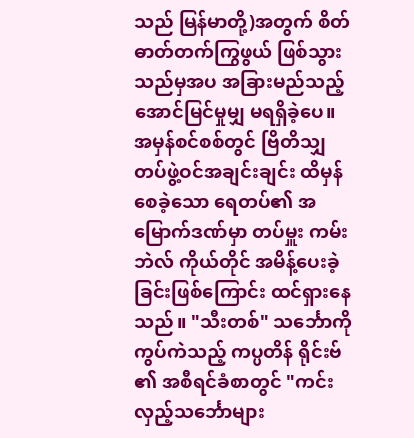သည် မြန်မာတို့)အတွက် စိတ်ဓာတ်တက်ကြွဖွယ် ဖြစ်သွားသည်မှအပ အခြားမည်သည့် အောင်မြင်မှုမျှ မရရှိခဲ့ပေ။
အမှန်စင်စစ်တွင် ဗြိတိသျှတပ်ဖွဲ့ဝင်အချင်းချင်း ထိမှန်စေခဲ့သော ရေတပ်၏ အမြောက်ဒဏ်မှာ တပ်မှူး ကမ်းဘဲလ် ကိုယ်တိုင် အမိန့်ပေးခဲ့ခြင်းဖြစ်ကြောင်း ထင်ရှားနေသည်။ "သီးတစ်" သင်္ဘောကို ကွပ်ကဲသည့် ကပ္ပတိန် ရိုင်းဗ် ၏ အစီရင်ခံစာတွင် "ကင်းလှည့်သင်္ဘောများ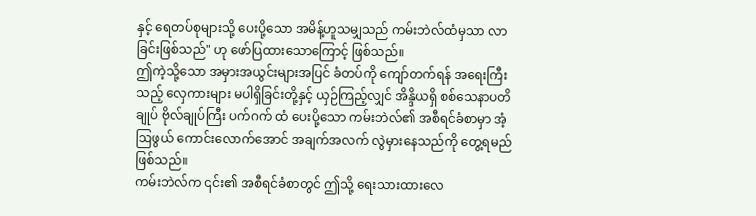နှင့် ရေတပ်စုများသို့ ပေးပို့သော အမိန့်ဟူသမျှသည် ကမ်းဘဲလ်ထံမှသာ လာခြင်းဖြစ်သည်" ဟု ဖော်ပြထားသောကြောင့် ဖြစ်သည်။
ဤကဲ့သို့သော အမှားအယွင်းများအပြင် ခံတပ်ကို ကျော်တက်ရန် အရေးကြီးသည့် လှေကားများ မပါရှိခြင်းတို့နှင့် ယှဉ်ကြည့်လျှင် အိန္ဒိယရှိ စစ်သေနာပတိချုပ် ဗိုလ်ချုပ်ကြီး ပက်ဂက် ထံ ပေးပို့သော ကမ်းဘဲလ်၏ အစီရင်ခံစာမှာ အံ့ဩဖွယ် ကောင်းလောက်အောင် အချက်အလက် လွဲမှားနေသည်ကို တွေ့ရမည် ဖြစ်သည်။
ကမ်းဘဲလ်က ၎င်း၏ အစီရင်ခံစာတွင် ဤသို့ ရေးသားထားလေ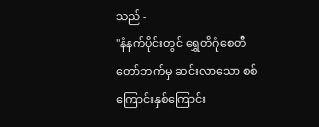သည် -
"နံနက်ပိုင်းတွင် ရွှေတိဂုံစေတီတော်ဘက်မှ ဆင်းလာသော စစ်ကြောင်းနှစ်ကြောင်း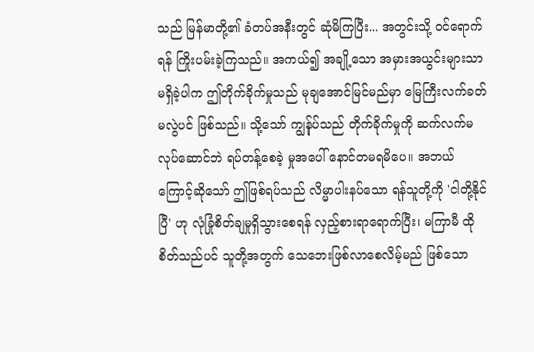သည် မြန်မာတို့၏ ခံတပ်အနီးတွင် ဆုံမိကြပြီး... အတွင်းသို့ ဝင်ရောက်ရန် ကြိုးပမ်းခဲ့ကြသည်။ အကယ်၍ အချို့သော အမှားအယွင်းများသာ မရှိခဲ့ပါက ဤတိုက်ခိုက်မှုသည် မုချအောင်မြင်မည်မှာ မြေကြီးလက်ခတ်မလွဲပင် ဖြစ်သည်။ သို့သော် ကျွန်ုပ်သည် တိုက်ခိုက်မှုကို ဆက်လက်မလုပ်ဆောင်ဘဲ ရပ်တန့်စေခဲ့ မှုအပေါ် နောင်တမရမိပေ။ အဘယ်ကြောင့်ဆိုသော် ဤဖြစ်ရပ်သည် လိမ္မာပါးနပ်သော ရန်သူတို့ကို 'ငါတို့နိုင်ပြီ' ဟု လုံခြုံစိတ်ချမှုရှိသွားစေရန် လှည့်စားရာရောက်ပြီး၊ မကြာမီ ထိုစိတ်သည်ပင် သူတို့အတွက် သေဘေးဖြစ်လာစေလိမ့်မည် ဖြစ်သော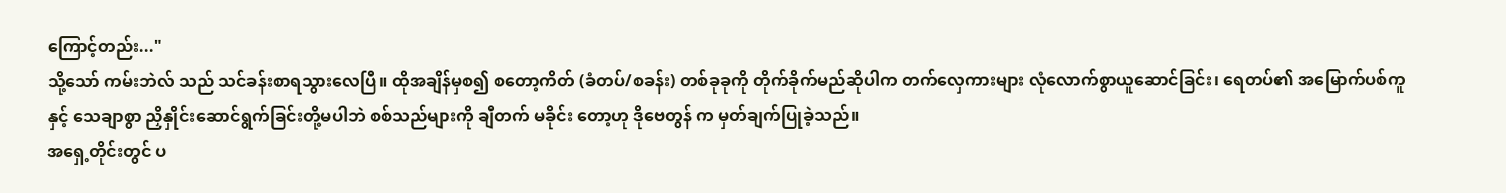ကြောင့်တည်း..."
သို့သော် ကမ်းဘဲလ် သည် သင်ခန်းစာရသွားလေပြီ။ ထိုအချိန်မှစ၍ စတော့ကိတ် (ခံတပ်/စခန်း) တစ်ခုခုကို တိုက်ခိုက်မည်ဆိုပါက တက်လှေကားများ လုံလောက်စွာယူဆောင်ခြင်း၊ ရေတပ်၏ အမြောက်ပစ်ကူနှင့် သေချာစွာ ညှိနှိုင်းဆောင်ရွက်ခြင်းတို့မပါဘဲ စစ်သည်များကို ချီတက် မခိုင်း တော့ဟု ဒိုဗေတွန် က မှတ်ချက်ပြုခဲ့သည်။
အရှေ့တိုင်းတွင် ပ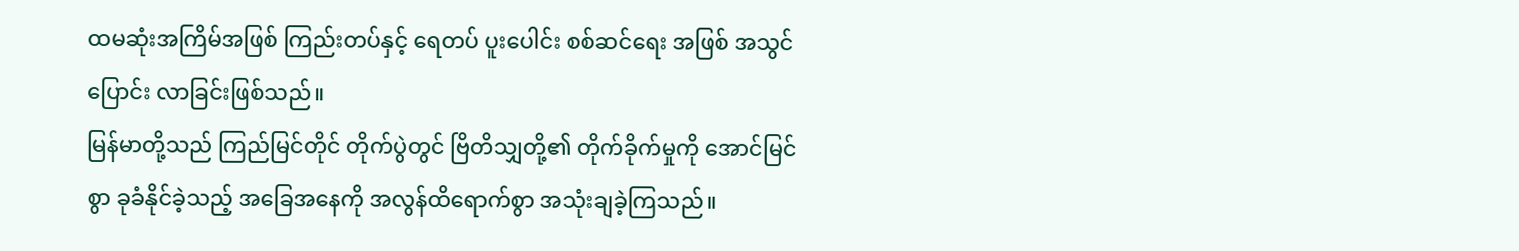ထမဆုံးအကြိမ်အဖြစ် ကြည်းတပ်နှင့် ရေတပ် ပူးပေါင်း စစ်ဆင်ရေး အဖြစ် အသွင် ပြောင်း လာခြင်းဖြစ်သည်။
မြန်မာတို့သည် ကြည်မြင်တိုင် တိုက်ပွဲတွင် ဗြိတိသျှတို့၏ တိုက်ခိုက်မှုကို အောင်မြင်စွာ ခုခံနိုင်ခဲ့သည့် အခြေအနေကို အလွန်ထိရောက်စွာ အသုံးချခဲ့ကြသည်။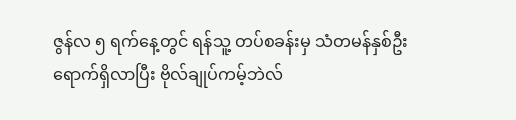ဇွန်လ ၅ ရက်နေ့တွင် ရန်သူ့ တပ်စခန်းမှ သံတမန်နှစ်ဦး ရောက်ရှိလာပြီး ဗိုလ်ချုပ်ကမ့်ဘဲလ်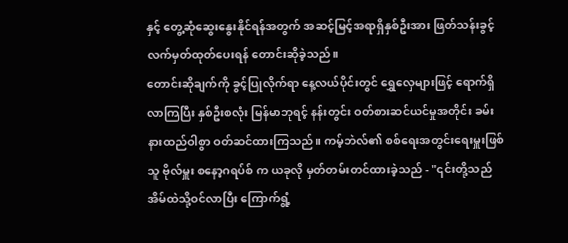နှင့် တွေ့ဆုံဆွေးနွေးနိုင်ရန်အတွက် အဆင့်မြင့်အရာရှိနှစ်ဦးအား ဖြတ်သန်းခွင့် လက်မှတ်ထုတ်ပေးရန် တောင်းဆိုခဲ့သည်။
တောင်းဆိုချက်ကို ခွင့်ပြုလိုက်ရာ နေ့လယ်ပိုင်းတွင် ရွှေလှေများဖြင့် ရောက်ရှိလာကြပြီး နှစ်ဦးစလုံး မြန်မာဘုရင့် နန်းတွင်း ဝတ်စားဆင်ယင်မှုအတိုင်း ခမ်းနားထည်ဝါစွာ ဝတ်ဆင်ထားကြသည်။ ကမ့်ဘဲလ်၏ စစ်ရေးအတွင်းရေးမှူးဖြစ်သူ ဗိုလ်မှူး စနော့ဂရပ်စ် က ယခုလို မှတ်တမ်းတင်ထားခဲ့သည် - "၎င်းတို့သည် အိမ်ထဲသို့ဝင်လာပြီး ကြောက်ရွံ့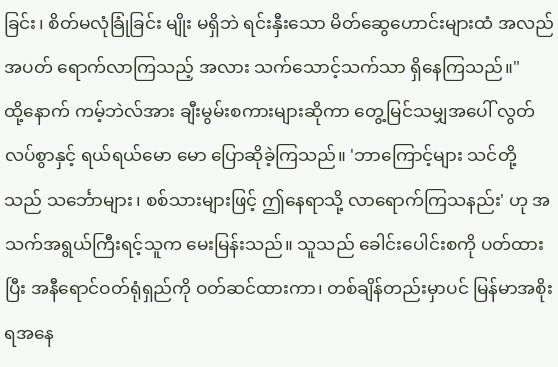ခြင်း၊ စိတ်မလုံခြုံခြင်း မျိုး မရှိဘဲ ရင်းနှီးသော မိတ်ဆွေဟောင်းများထံ အလည်အပတ် ရောက်လာကြသည့် အလား သက်သောင့်သက်သာ ရှိနေကြသည်။"
ထို့နောက် ကမ့်ဘဲလ်အား ချီးမွမ်းစကားများဆိုကာ တွေ့မြင်သမျှအပေါ် လွတ်လပ်စွာနှင့် ရယ်ရယ်မော မော ပြောဆိုခဲ့ကြသည်။ 'ဘာကြောင့်များ သင်တို့သည် သင်္ဘောများ၊ စစ်သားများဖြင့် ဤနေရာသို့ လာရောက်ကြသနည်း' ဟု အသက်အရွယ်ကြီးရင့်သူက မေးမြန်းသည်။ သူသည် ခေါင်းပေါင်းစကို ပတ်ထားပြီး အနီရောင်ဝတ်ရုံရှည်ကို ဝတ်ဆင်ထားကာ၊ တစ်ချိန်တည်းမှာပင် မြန်မာအစိုးရအနေ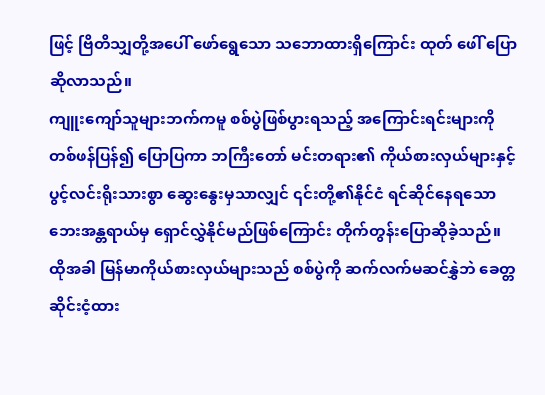ဖြင့် ဗြိတိသျှတို့အပေါ် ဖော်ရွေသော သဘောထားရှိကြောင်း ထုတ် ဖေါ် ပြောဆိုလာသည်။
ကျူးကျော်သူများဘက်ကမူ စစ်ပွဲဖြစ်ပွားရသည့် အကြောင်းရင်းများကို တစ်ဖန်ပြန်၍ ပြောပြကာ ဘကြီးတော် မင်းတရား၏ ကိုယ်စားလှယ်များနှင့် ပွင့်လင်းရိုးသားစွာ ဆွေးနွေးမှသာလျှင် ၎င်းတို့၏နိုင်ငံ ရင်ဆိုင်နေရသော ဘေးအန္တရာယ်မှ ရှောင်လွှဲနိုင်မည်ဖြစ်ကြောင်း တိုက်တွန်းပြောဆိုခဲ့သည်။
ထိုအခါ မြန်မာကိုယ်စားလှယ်များသည် စစ်ပွဲကို ဆက်လက်မဆင်နွှဲဘဲ ခေတ္တဆိုင်းငံ့ထား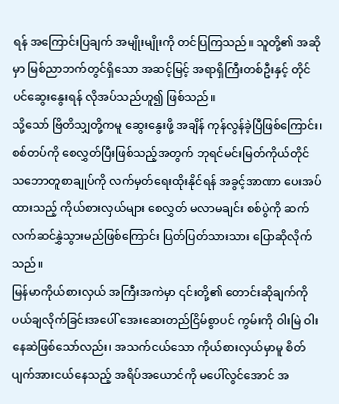ရန် အကြောင်းပြချက် အမျိုးမျိုးကို တင်ပြကြသည်။ သူတို့၏ အဆိုမှာ မြစ်ညာဘက်တွင်ရှိသော အဆင့်မြင့် အရာရှိကြီးတစ်ဦးနှင့် တိုင်ပင်ဆွေးနွေးရန် လိုအပ်သည်ဟူ၍ ဖြစ်သည်။
သို့သော် ဗြိတိသျှတို့ကမူ ဆွေးနွေးဖို့ အချိန် ကုန်လွန်ခဲ့ပြီဖြစ်ကြောင်း၊ စစ်တပ်ကို စေလွှတ်ပြီးဖြစ်သည့်အတွက် ဘုရင်မင်းမြတ်ကိုယ်တိုင် သဘောတူစာချုပ်ကို လက်မှတ်ရေးထိုးနိုင်ရန် အခွင့်အာဏာ ပေးအပ်ထားသည့် ကိုယ်စားလှယ်များ စေလွှတ် မလာမချင်း စစ်ပွဲကို ဆက်လက်ဆင်နွှဲသွားမည်ဖြစ်ကြောင်း ပြတ်ပြတ်သားသား ပြောဆိုလိုက်သည်။
မြန်မာကိုယ်စားလှယ် အကြီးအကဲမှာ ၎င်းတို့၏ တောင်းဆိုချက်ကို ပယ်ချလိုက်ခြင်းအပေါ် အေးဆေးတည်ငြိမ်စွာပင် ကွမ်းကို ဝါးမြဲ ဝါး နေဆဲဖြစ်သော်လည်း၊ အသက်ငယ်သော ကိုယ်စားလှယ်မှာမူ စိတ်ပျက်အားငယ်နေသည့် အရိပ်အယောင်ကို မပေါ်လွင်အောင် အ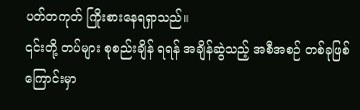ပတ်တကုတ် ကြိုးစားနေရရှာသည်။
၎င်းတို့ တပ်များ စုစည်းချိန် ရရန် အချိန်ဆွဲသည့် အစီအစဉ် တစ်ခုဖြစ်ကြောင်းမှာ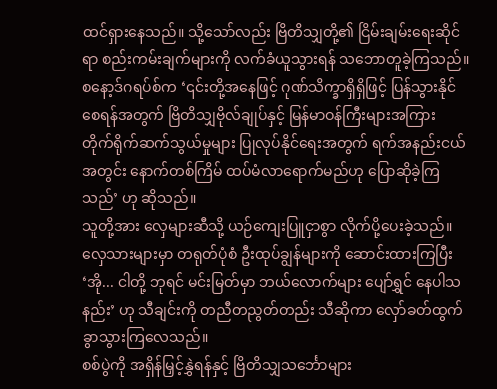ထင်ရှားနေသည်။ သို့သော်လည်း ဗြိတိသျှတို့၏ ငြိမ်းချမ်းရေးဆိုင်ရာ စည်းကမ်းချက်များကို လက်ခံယူသွားရန် သဘောတူခဲ့ကြသည်။
စနော့ဒ်ဂရပ်စ်က ‘၎င်းတို့အနေဖြင့် ဂုဏ်သိက္ခာရှိရှိဖြင့် ပြန်သွားနိုင်စေရန်အတွက် ဗြိတိသျှဗိုလ်ချုပ်နှင့် မြန်မာဝန်ကြီးများအကြား တိုက်ရိုက်ဆက်သွယ်မှုများ ပြုလုပ်နိုင်ရေးအတွက် ရက်အနည်းငယ်အတွင်း နောက်တစ်ကြိမ် ထပ်မံလာရောက်မည်ဟု ပြောဆိုခဲ့ကြသည်’ ဟု ဆိုသည်။
သူတို့အား လှေများဆီသို့ ယဉ်ကျေးပြူငှာစွာ လိုက်ပို့ပေးခဲ့သည်။ လှေသားများမှာ တရုတ်ပုံစံ ဦးထုပ်ချွန်များကို ဆောင်းထားကြပြီး ‘အို... ငါတို့ ဘုရင် မင်းမြတ်မှာ ဘယ်လောက်များ ပျော်ရွှင် နေပါသနည်း’ ဟု သီချင်းကို တညီတညွတ်တည်း သီဆိုကာ လှော်ခတ်ထွက်ခွာသွားကြလေသည်။
စစ်ပွဲကို အရှိန်မြှင့်နွှဲရန်နှင့် ဗြိတိသျှသင်္ဘောများ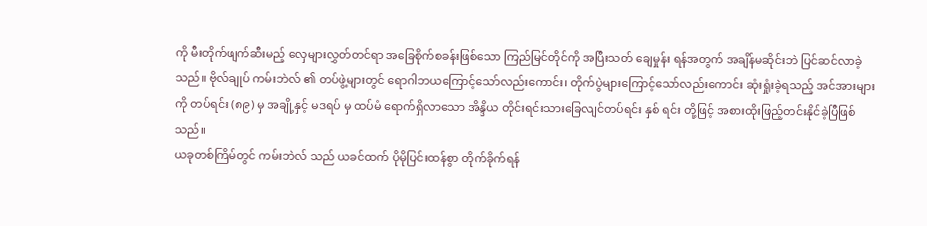ကို မီးတိုက်ဖျက်ဆီးမည့် လှေများလွှတ်တင်ရာ အခြေစိုက်စခန်းဖြစ်သော ကြည်မြင်တိုင်ကို အပြီးသတ် ချေမှုန်း ရန်အတွက် အချိန်မဆိုင်းဘဲ ပြင်ဆင်လာခဲ့သည်။ ဗိုလ်ချုပ် ကမ်းဘဲလ် ၏ တပ်ဖွဲ့များတွင် ရောဂါဘယကြောင့်သော်လည်းကောင်း၊ တိုက်ပွဲများကြောင့်သော်လည်းကောင်း ဆုံးရှုံးခဲ့ရသည့် အင်အားများကို တပ်ရင်း (၈၉) မှ အချို့နှင့် မဒရပ် မှ ထပ်မံ ရောက်ရှိလာသော အိန္ဒိယ တိုင်းရင်းသားခြေလျင်တပ်ရင်း နှစ် ရင်း တို့ဖြင့် အစားထိုးဖြည့်တင်းနိုင်ခဲ့ပြီဖြစ်သည်။
ယခုတစ်ကြိမ်တွင် ကမ်းဘဲလ် သည် ယခင်ထက် ပိုမိုပြင်းထန်စွာ တိုက်ခိုက်ရန်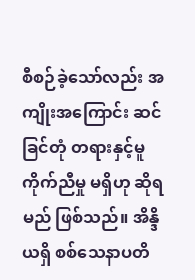စီစဉ်ခဲ့သော်လည်း အကျိုးအကြောင်း ဆင်ခြင်တုံ တရားနှင့်မူ ကိုက်ညီမှု မရှိဟု ဆိုရမည် ဖြစ်သည်။ အိန္ဒိယရှိ စစ်သေနာပတိ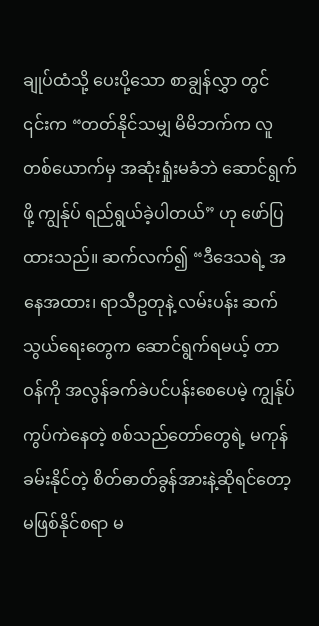ချုပ်ထံသို့ ပေးပို့သော စာချွန်လွှာ တွင် ၎င်းက “တတ်နိုင်သမျှ မိမိဘက်က လူတစ်ယောက်မှ အဆုံးရှုံးမခံဘဲ ဆောင်ရွက်ဖို့ ကျွန်ုပ် ရည်ရွယ်ခဲ့ပါတယ်” ဟု ဖော်ပြထားသည်။ ဆက်လက်၍ “ဒီဒေသရဲ့ အနေအထား၊ ရာသီဥတုနဲ့ လမ်းပန်း ဆက်သွယ်ရေးတွေက ဆောင်ရွက်ရမယ့် တာဝန်ကို အလွန်ခက်ခဲပင်ပန်းစေပေမဲ့ ကျွန်ုပ်ကွပ်ကဲနေတဲ့ စစ်သည်တော်တွေရဲ့ မကုန်ခမ်းနိုင်တဲ့ စိတ်ဓာတ်ခွန်အားနဲ့ဆိုရင်တော့ မဖြစ်နိုင်စရာ မ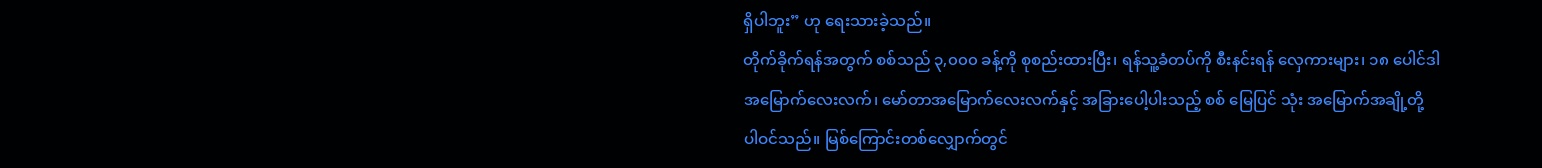ရှိပါဘူး” ဟု ရေးသားခဲ့သည်။
တိုက်ခိုက်ရန်အတွက် စစ်သည် ၃,၀၀၀ ခန့်ကို စုစည်းထားပြီး၊ ရန်သူ့ခံတပ်ကို စီးနင်းရန် လှေကားများ၊ ၁၈ ပေါင်ဒါ အမြောက်လေးလက်၊ မော်တာအမြောက်လေးလက်နှင့် အခြားပေါ့ပါးသည့် စစ် မြေပြင် သုံး အမြောက်အချို့တို့ ပါဝင်သည်။ မြစ်ကြောင်းတစ်လျှောက်တွင်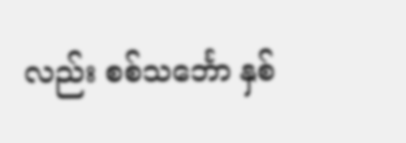လည်း စစ်သင်္ဘော နှစ်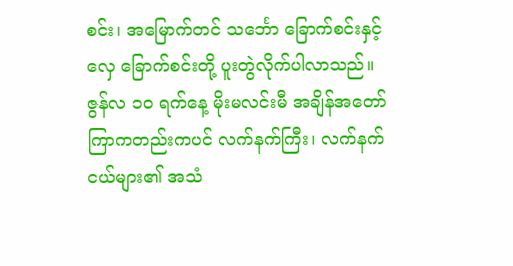စင်း၊ အမြောက်တင် သင်္ဘော ခြောက်စင်းနှင့် လှေ ခြောက်စင်းတို့ ပူးတွဲလိုက်ပါလာသည်။
ဇွန်လ ၁၀ ရက်နေ့ မိုးမလင်းမီ အချိန်အတော်ကြာကတည်းကပင် လက်နက်ကြီး၊ လက်နက်ငယ်များ၏ အသံ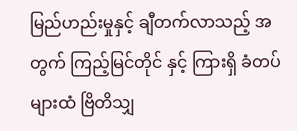မြည်ဟည်းမှုနှင့် ချီတက်လာသည့် အတွက် ကြည့်မြင်တိုင် နှင့် ကြားရှိ ခံတပ်များထံ ဗြိတိသျှ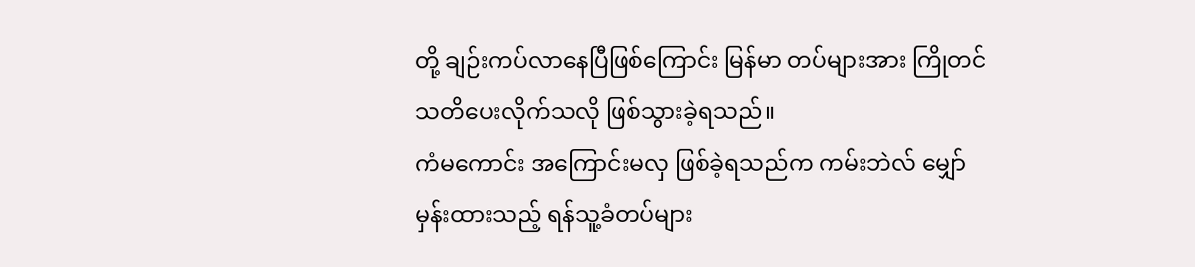တို့ ချဉ်းကပ်လာနေပြီဖြစ်ကြောင်း မြန်မာ တပ်များအား ကြိုတင်သတိပေးလိုက်သလို ဖြစ်သွားခဲ့ရသည်။
ကံမကောင်း အကြောင်းမလှ ဖြစ်ခဲ့ရသည်က ကမ်းဘဲလ် မျှော်မှန်းထားသည့် ရန်သူ့ခံတပ်များ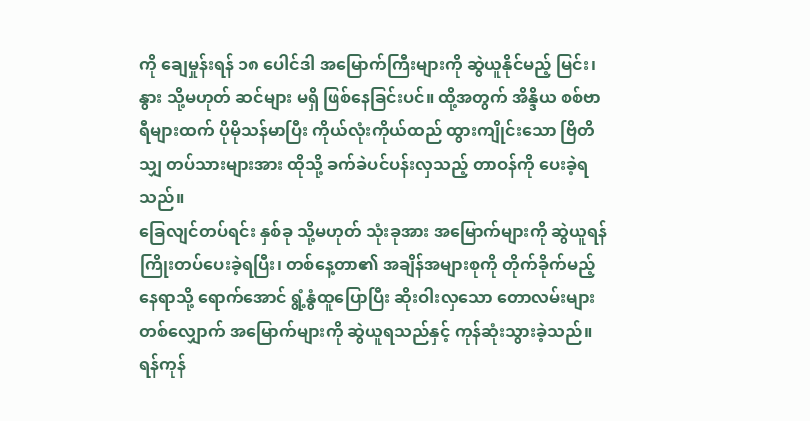ကို ချေမှုန်းရန် ၁၈ ပေါင်ဒါ အမြောက်ကြီးများကို ဆွဲယူနိုင်မည့် မြင်း၊ နွား သို့မဟုတ် ဆင်များ မရှိ ဖြစ်နေခြင်းပင်။ ထို့အတွက် အိန္ဒိယ စစ်ဗာရီများထက် ပိုမိုသန်မာပြီး ကိုယ်လုံးကိုယ်ထည် ထွားကျိုင်းသော ဗြိတိသျှ တပ်သားများအား ထိုသို့ ခက်ခဲပင်ပန်းလှသည့် တာဝန်ကို ပေးခဲ့ရသည်။
ခြေလျင်တပ်ရင်း နှစ်ခု သို့မဟုတ် သုံးခုအား အမြောက်များကို ဆွဲယူရန် ကြိုးတပ်ပေးခဲ့ရပြီး၊ တစ်နေ့တာ၏ အချိန်အများစုကို တိုက်ခိုက်မည့်နေရာသို့ ရောက်အောင် ရွံ့နွံထူပြောပြီး ဆိုးဝါးလှသော တောလမ်းများတစ်လျှောက် အမြောက်များကို ဆွဲယူရသည်နှင့် ကုန်ဆုံးသွားခဲ့သည်။
ရန်ကုန်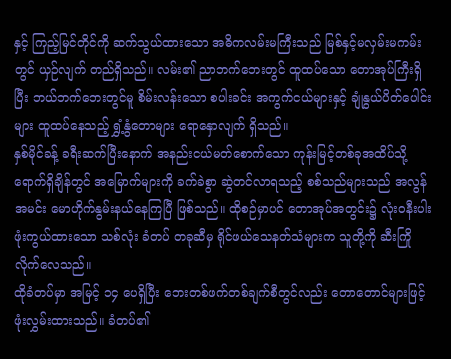နှင့် ကြည့်မြင်တိုင်ကို ဆက်သွယ်ထားသော အဓိကလမ်းမကြီးသည် မြစ်နှင့်မလှမ်းမကမ်းတွင် ယှဉ်လျက် တည်ရှိသည်။ လမ်း၏ ညာဘက်ဘေးတွင် ထူထပ်သော တောအုပ်ကြီးရှိပြီး ဘယ်ဘက်ဘေးတွင်မူ စိမ်းလန်းသော စပါးခင်း အကွက်ငယ်များနှင့် ချုံနွယ်ပိတ်ပေါင်းများ ထူထပ်နေသည့် ရွှံ့နွံတောများ ရောနှောလျက် ရှိသည်။
နှစ်မိုင်ခန့် ခရီးဆက်ပြီးနောက် အနည်းငယ်မတ်စောက်သော ကုန်းမြင့်တစ်ခုအထိပ်သို့ ရောက်ရှိချိန်တွင် အမြောက်များကို ခက်ခဲစွာ ဆွဲတင်လာရသည့် စစ်သည်များသည် အလွန်အမင်း မောဟိုက်နွမ်းနယ်နေကြပြီ ဖြစ်သည်။ ထိုစဉ်မှာပင် တောအုပ်အတွင်း၌ လုံးဝနီးပါး ဖုံးကွယ်ထားသော သစ်လုံး ခံတပ် တခုဆီမှ ရိုင်ဖယ်သေနတ်သံများက သူတို့ကို ဆီးကြိုလိုက်လေသည်။
ထိုခံတပ်မှာ အမြင့် ၁၄ ပေရှိပြီး ဘေးတစ်ဖက်တစ်ချက်စီတွင်လည်း တောတောင်များဖြင့် ဖုံးလွှမ်းထားသည်။ ခံတပ်၏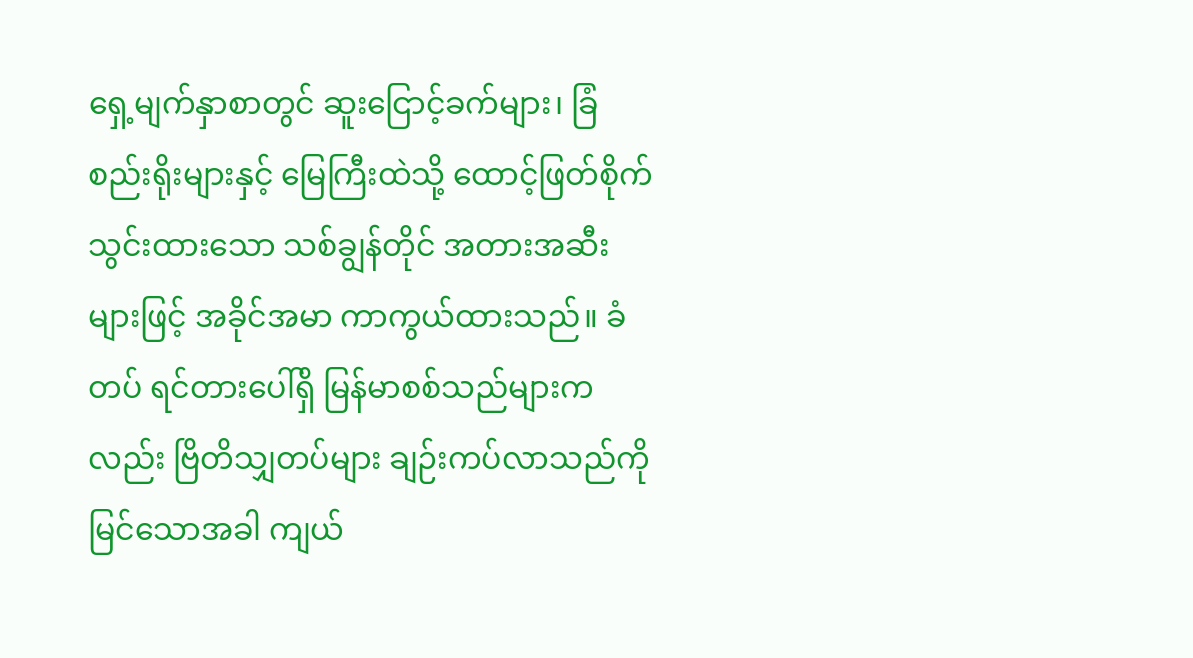ရှေ့မျက်နှာစာတွင် ဆူးငြောင့်ခက်များ၊ ခြံစည်းရိုးများနှင့် မြေကြီးထဲသို့ ထောင့်ဖြတ်စိုက်သွင်းထားသော သစ်ချွန်တိုင် အတားအဆီးများဖြင့် အခိုင်အမာ ကာကွယ်ထားသည်။ ခံတပ် ရင်တားပေါ်ရှိ မြန်မာစစ်သည်များကလည်း ဗြိတိသျှတပ်များ ချဉ်းကပ်လာသည်ကို မြင်သောအခါ ကျယ်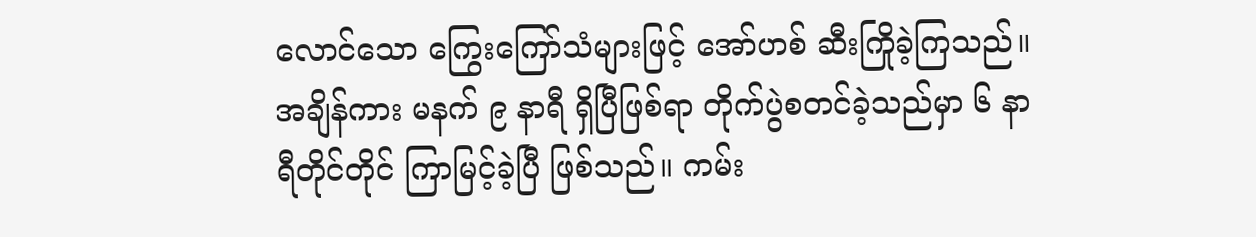လောင်သော ကြွေးကြော်သံများဖြင့် အော်ဟစ် ဆီးကြိုခဲ့ကြသည်။
အချိန်ကား မနက် ၉ နာရီ ရှိပြီဖြစ်ရာ တိုက်ပွဲစတင်ခဲ့သည်မှာ ၆ နာရီတိုင်တိုင် ကြာမြင့်ခဲ့ပြီ ဖြစ်သည်။ ကမ်း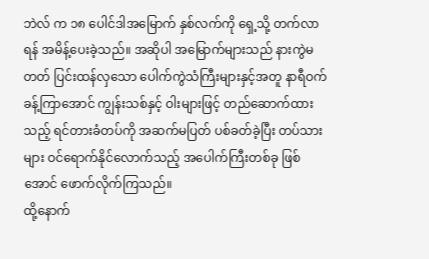ဘဲလ် က ၁၈ ပေါင်ဒါအမြောက် နှစ်လက်ကို ရှေ့သို့ တက်လာရန် အမိန့်ပေးခဲ့သည်။ အဆိုပါ အမြောက်များသည် နားကွဲမတတ် ပြင်းထန်လှသော ပေါက်ကွဲသံကြီးများနှင့်အတူ နာရီဝက်ခန့်ကြာအောင် ကျွန်းသစ်နှင့် ဝါးများဖြင့် တည်ဆောက်ထားသည့် ရင်တားခံတပ်ကို အဆက်မပြတ် ပစ်ခတ်ခဲ့ပြီး တပ်သားများ ဝင်ရောက်နိုင်လောက်သည့် အပေါက်ကြီးတစ်ခု ဖြစ်အောင် ဖောက်လိုက်ကြသည်။
ထို့နောက်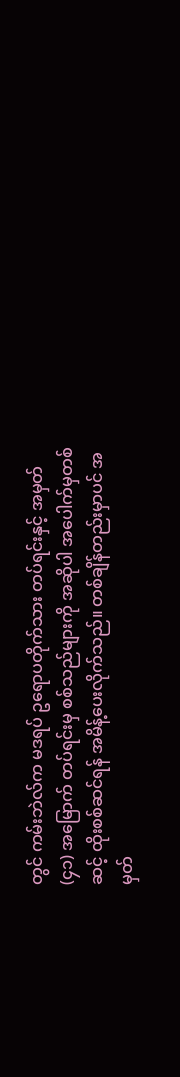တွင် ကမ်းဘဲလ်က မဒရပ် ဥရောပတိုက်သား တပ်ရင်းနှင့် အမှတ် (၄၁) အမြောက် တပ်ရင်းမှ စစ်သည်များကို အဆိုပါ အပေါက်မှတစ်ဆင့် ထိုးစစ်ဆင်ရန် အမိန့်ပေးလိုက်သည်။ တစ်ချိန်တည်းမှာပင် အမှတ်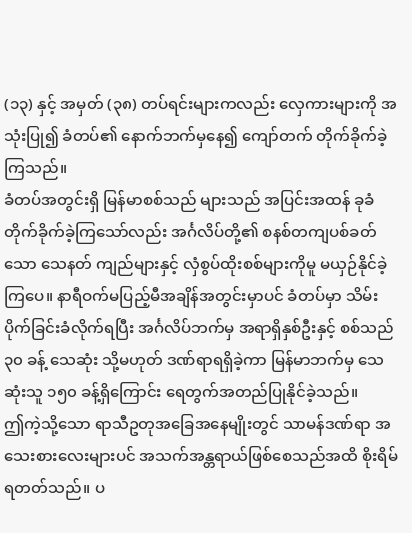(၁၃) နှင့် အမှတ် (၃၈) တပ်ရင်းများကလည်း လှေကားများကို အသုံးပြု၍ ခံတပ်၏ နောက်ဘက်မှနေ၍ ကျော်တက် တိုက်ခိုက်ခဲ့ကြသည်။
ခံတပ်အတွင်းရှိ မြန်မာစစ်သည် များသည် အပြင်းအထန် ခုခံတိုက်ခိုက်ခဲ့ကြသော်လည်း အင်္ဂလိပ်တို့၏ စနစ်တကျပစ်ခတ်သော သေနတ် ကျည်များနှင့် လှံစွပ်ထိုးစစ်များကိုမူ မယှဉ်နိုင်ခဲ့ကြပေ။ နာရီဝက်မပြည့်မီအချိန်အတွင်းမှာပင် ခံတပ်မှာ သိမ်းပိုက်ခြင်းခံလိုက်ရပြီး အင်္ဂလိပ်ဘက်မှ အရာရှိနှစ်ဦးနှင့် စစ်သည် ၃၀ ခန့် သေဆုံး သို့မဟုတ် ဒဏ်ရာရရှိခဲ့ကာ မြန်မာဘက်မှ သေဆုံးသူ ၁၅၀ ခန့်ရှိကြောင်း ရေတွက်အတည်ပြုနိုင်ခဲ့သည်။
ဤကဲ့သို့သော ရာသီဥတုအခြေအနေမျိုးတွင် သာမန်ဒဏ်ရာ အသေးစားလေးများပင် အသက်အန္တရာယ်ဖြစ်စေသည်အထိ စိုးရိမ်ရတတ်သည်။ ပ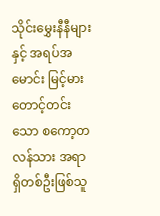သိုင်းမွှေးနီနီများနှင့် အရပ်အမောင်း မြင့်မားတောင့်တင်းသော စကော့တလန်သား အရာရှိတစ်ဦးဖြစ်သူ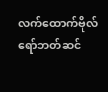လက်ထောက်ဗိုလ် ရော်ဘတ်ဆင်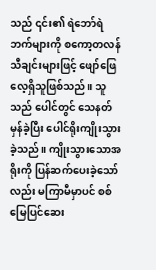သည် ၎င်း၏ ရဲဘော်ရဲဘက်များကို စကော့တလန်သီချင်းများဖြင့် ဖျော်ဖြေလေ့ရှိသူဖြစ်သည်။ သူသည် ပေါင်တွင် သေနတ်မှန်ခဲ့ပြီး ပေါင်ရိုးကျိုးသွားခဲ့သည်။ ကျိုးသွားသောအရိုးကို ပြန်ဆက်ပေးခဲ့သော်လည်း မကြာမီမှာပင် စစ်မြေပြင်ဆေး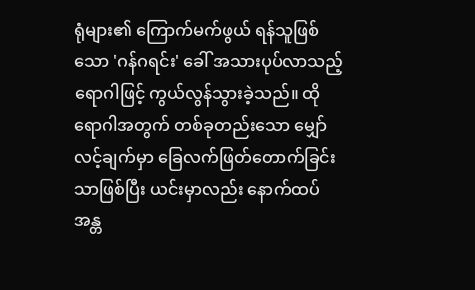ရုံများ၏ ကြောက်မက်ဖွယ် ရန်သူဖြစ်သော 'ဂန်ဂရင်း' ခေါ် အသားပုပ်လာသည့် ရောဂါဖြင့် ကွယ်လွန်သွားခဲ့သည်။ ထိုရောဂါအတွက် တစ်ခုတည်းသော မျှော်လင့်ချက်မှာ ခြေလက်ဖြတ်တောက်ခြင်းသာဖြစ်ပြီး ယင်းမှာလည်း နောက်ထပ် အန္တ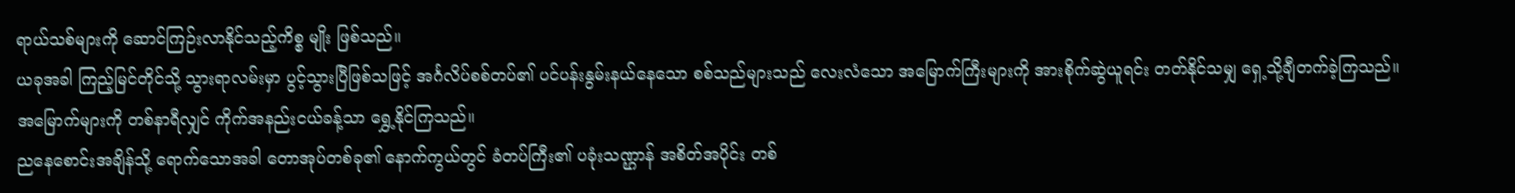ရာယ်သစ်များကို ဆောင်ကြဉ်းလာနိုင်သည့်ကိစ္စ မျိုး ဖြစ်သည်။
ယခုအခါ ကြည့်မြင်တိုင်သို့ သွားရာလမ်းမှာ ပွင့်သွားပြီဖြစ်သဖြင့် အင်္ဂလိပ်စစ်တပ်၏ ပင်ပန်းနွမ်းနယ်နေသော စစ်သည်များသည် လေးလံသော အမြောက်ကြီးများကို အားစိုက်ဆွဲယူရင်း တတ်နိုင်သမျှ ရှေ့သို့ချီတက်ခဲ့ကြသည်။ အမြောက်များကို တစ်နာရီလျှင် ကိုက်အနည်းငယ်ခန့်သာ ရွှေ့နိုင်ကြသည်။
ညနေစောင်းအချိန်သို့ ရောက်သောအခါ တောအုပ်တစ်ခု၏ နောက်ကွယ်တွင် ခံတပ်ကြီး၏ ပခုံးသဏ္ဌာန် အစိတ်အပိုင်း တစ်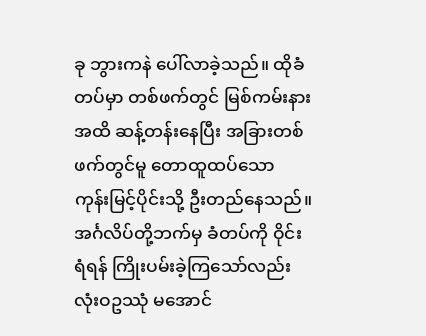ခု ဘွားကနဲ ပေါ်လာခဲ့သည်။ ထိုခံတပ်မှာ တစ်ဖက်တွင် မြစ်ကမ်းနားအထိ ဆန့်တန်းနေပြီး အခြားတစ်ဖက်တွင်မူ တောထူထပ်သော ကုန်းမြင့်ပိုင်းသို့ ဦးတည်နေသည်။ အင်္ဂလိပ်တို့ဘက်မှ ခံတပ်ကို ဝိုင်းရံရန် ကြိုးပမ်းခဲ့ကြသော်လည်း လုံးဝဥဿုံ မအောင်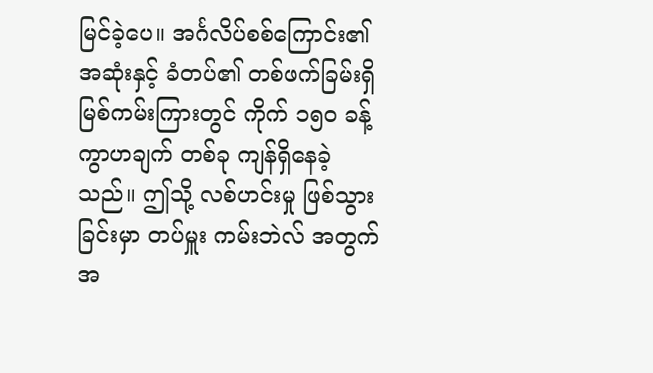မြင်ခဲ့ပေ။ အင်္ဂလိပ်စစ်ကြောင်း၏ အဆုံးနှင့် ခံတပ်၏ တစ်ဖက်ခြမ်းရှိ မြစ်ကမ်းကြားတွင် ကိုက် ၁၅၀ ခန့် ကွာဟချက် တစ်ခု ကျန်ရှိနေခဲ့သည်။ ဤသို့ လစ်ဟင်းမှု ဖြစ်သွားခြင်းမှာ တပ်မှူး ကမ်းဘဲလ် အတွက် အ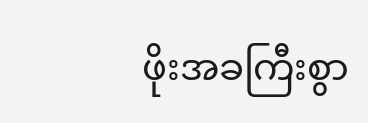ဖိုးအခကြီးစွာ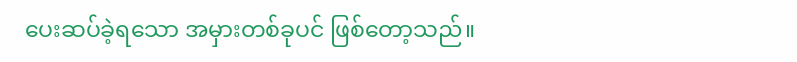ပေးဆပ်ခဲ့ရသော အမှားတစ်ခုပင် ဖြစ်တော့သည်။